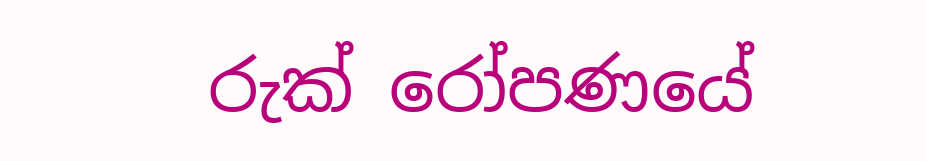රුක් රෝපණයේ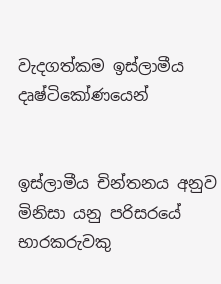වැදගත්කම ඉස්ලාමීය දෘෂ්ටිකෝණයෙන්


ඉස්ලාමීය චින්තනය අනුව මිනිසා යනු පරිසරයේ භාරකරුවකු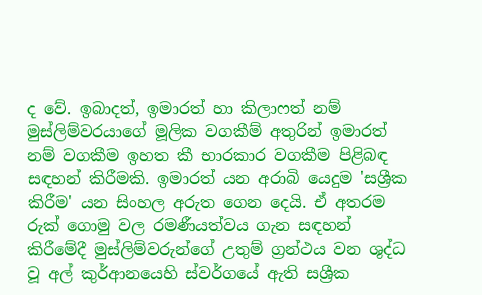ද වේ. ඉබාදත්, ඉමාරත් හා කිලාෆත් නම් මුස්ලිම්වරයාගේ මූලික වගකීම් අතුරින් ඉමාරත් නම් වගකීම ඉහත කී භාරකාර වගකීම පිළිබඳ සඳහන් කිරීමකි. ඉමාරත් යන අරාබි යෙදුම 'සශ්‍රීක කිරීම' යන සිංහල අරුත ගෙන දෙයි. ඒ අතරම රුක් ගොමු වල රමණීයත්වය ගැන සඳහන් කිරීමේදී මුස්ලිම්වරුන්ගේ උතුම් ග්‍රන්ථය වන ශුද්ධ වූ අල් කුර්ආනයෙහි ස්වර්ගයේ ඇති සශ්‍රීක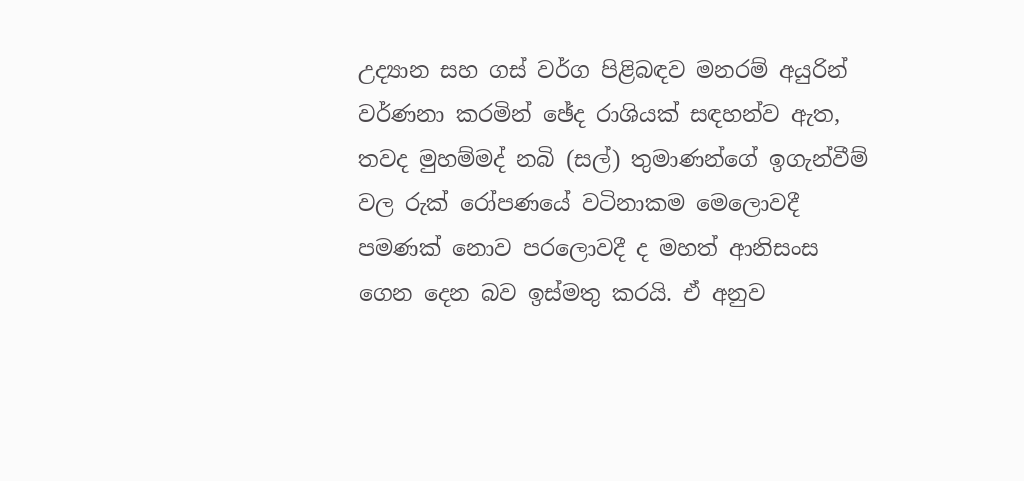උද්‍යාන සහ ගස් වර්ග පිළිබඳව මනරම් අයුරින් වර්ණනා කරමින් ඡේද රාශියක් සඳහන්ව ඇත, තවද මුහම්මද් නබි (සල්) තුමාණන්ගේ ඉගැන්වීම් වල රුක් රෝපණයේ වටිනාකම මෙලොවදී පමණක් නොව පරලොවදී ද මහත් ආනිසංස ගෙන දෙන බව ඉස්මතු කරයි. ඒ අනුව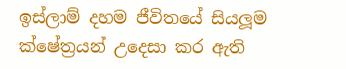ඉස්ලාම් දහම ජීවිතයේ සියලූම ක්ෂේත්‍රයන් උදෙසා කර ඇති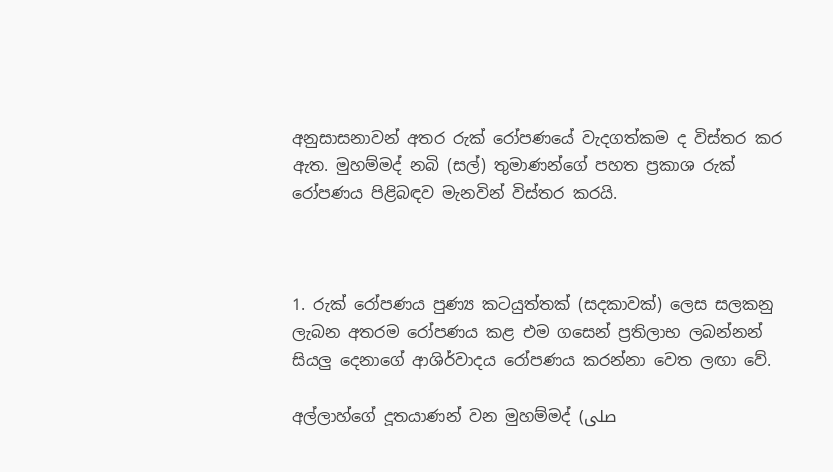අනුසාසනාවන් අතර රුක් රෝපණයේ වැදගත්කම ද විස්තර කර ඇත. මුහම්මද් නබි (සල්) තුමාණන්ගේ පහත ප්‍රකාශ රුක් රෝපණය පිළිබඳව මැනවින් විස්තර කරයි.



1. රුක් රෝපණය පුණ්‍ය කටයුත්තක් (සදකාවක්) ලෙස සලකනු ලැබන අතරම රෝපණය කළ එම ගසෙන් ප්‍රතිලාභ ලබන්නන් සියලු දෙනාගේ ආශිර්වාදය රෝපණය කරන්නා වෙත ලඟා වේ.

අල්ලාහ්ගේ දූතයාණන් වන මුහම්මද් (صلى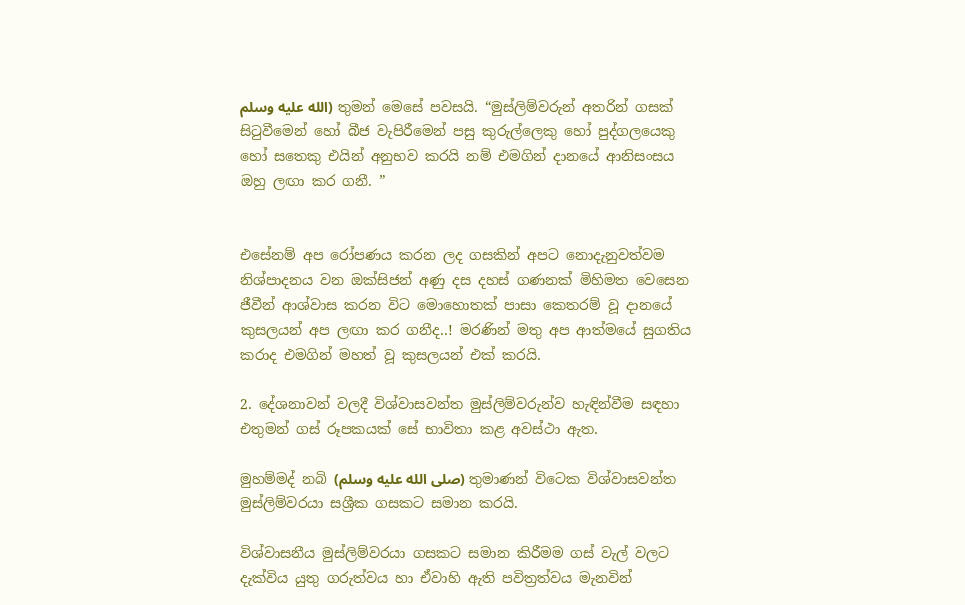الله عليه وسلم) තුමන් මෙසේ පවසයි. “මුස්ලිම්වරුන් අතරින් ගසක් සිටුවීමෙන් හෝ බීජ වැපිරීමෙන් පසු කුරුල්ලෙකු හෝ පුද්ගලයෙකු හෝ සතෙකු එයින් අනුභව කරයි නම් එමගින් දානයේ ආනිසංසය ඔහු ලඟා කර ගනී. ”


එසේනම් අප රෝපණය කරන ලද ගසකින් අපට නොදැනුවත්වම නිශ්පාදනය වන ඔක්සිජන් අණු දස දහස් ගණනක් මිහිමත වෙසෙන ජීවීන් ආශ්වාස කරන විට මොහොතක් පාසා කෙතරම් වූ දානයේ කුසලයන් අප ලඟා කර ගනීද..! මරණින් මතු අප ආත්මයේ සුගතිය කරාද එමගින් මහත් වූ කුසලයන් එක් කරයි.

2. දේශනාවන් වලදී විශ්වාසවන්ත මුස්ලිම්වරුන්ව හැඳින්වීම සඳහා එතුමන් ගස් රූපකයක් සේ භාවිතා කළ අවස්ථා ඇත.

මුහම්මද් නබි (صلى الله عليه وسلم) තුමාණන් විටෙක විශ්වාසවන්ත මුස්ලිම්වරයා සශ්‍රීක ගසකට සමාන කරයි.

විශ්වාසනීය මුස්ලිම්වරයා ගසකට සමාන කිරීමම ගස් වැල් වලට දැක්විය යුතු ගරුත්වය හා ඒවාහි ඇති පවිත්‍රත්වය මැනවින්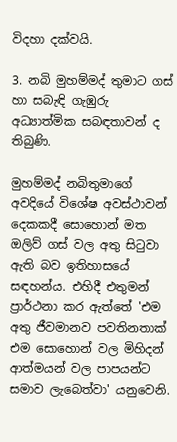විදහා දක්වයි.

3. නබි මුහම්මද් තුමාට ගස් හා සබැඳි ගැඹුරු අධ්‍යාත්මික සබඳතාවන් ද තිබුණි.

මුහම්මද් නබිතුමාගේ අවදියේ විශේෂ අවස්ථාවන් දෙකකදී සොහොන් මත ඔලිව් ගස් වල අතු සිටුවා ඇති බව ඉතිහාසයේ සඳහන්ය. එහිදී එතුමන් ප්‍රාර්ථනා කර ඇත්තේ 'එම අතු ජීවමානව පවතිනතාක් එම සොහොන් වල මිහිදන් ආත්මයන් වල පාපයන්ට සමාව ලැබෙත්වා' යනුවෙනි.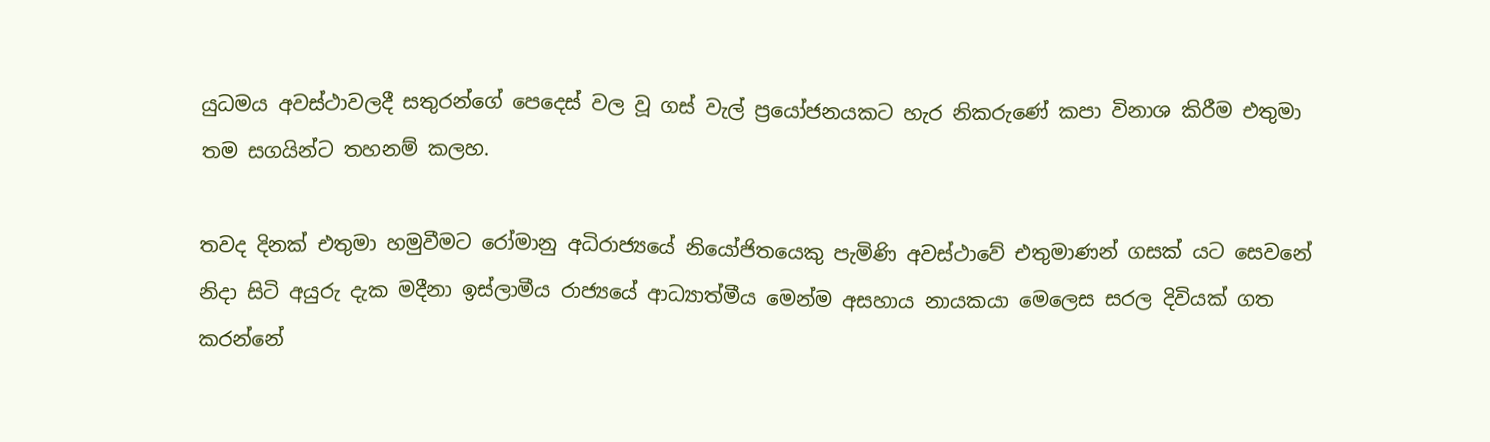යුධමය අවස්ථාවලදී සතුරන්ගේ පෙදෙස් වල වූ ගස් වැල් ප්‍රයෝජනයකට හැර නිකරුණේ කපා විනාශ කිරීම එතුමා තම සගයින්ට තහනම් කලහ.

තවද දිනක් එතුමා හමුවීමට රෝමානු අධිරාජ්‍යයේ නියෝජිතයෙකු පැමිණි අවස්ථාවේ එතුමාණන් ගසක් යට සෙවනේ නිදා සිටි අයුරු දැක මදීනා ඉස්ලාමීය රාජ්‍යයේ ආධ්‍යාත්මීය මෙන්ම අසහාය නායකයා මෙලෙස සරල දිවියක් ගත කරන්නේ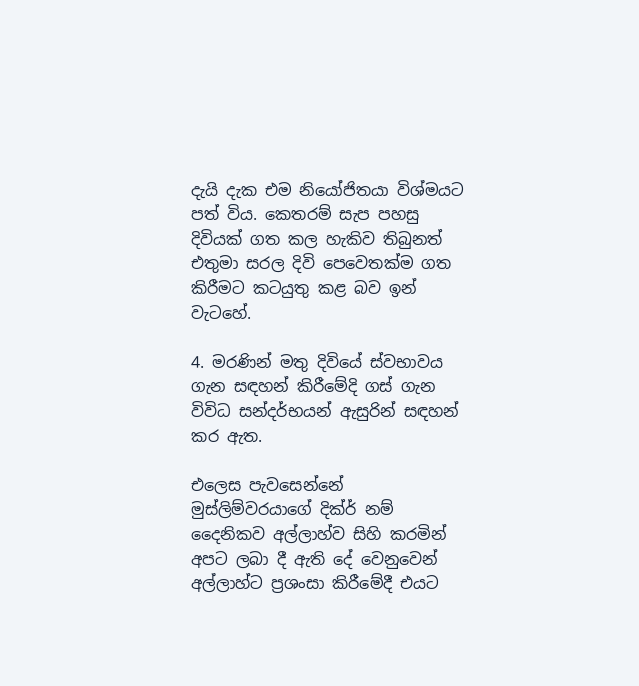දැයි දැක එම නියෝජිතයා විශ්මයට පත් විය. කෙතරම් සැප පහසු දිවියක් ගත කල හැකිව තිබුනත් එතුමා සරල දිවි පෙවෙතක්ම ගත කිරීමට කටයුතු කළ බව ඉන් වැටහේ.

4. මරණින් මතු දිවියේ ස්වභාවය ගැන සඳහන් කිරීමේදි ගස් ගැන විවිධ සන්දර්භයන් ඇසුරින් සඳහන් කර ඇත.

එලෙස පැවසෙන්නේ මුස්ලිම්වරයාගේ දික්ර් නම් දෛනිකව අල්ලාහ්ව සිහි කරමින් අපට ලබා දී ඇති දේ වෙනුවෙන් අල්ලාහ්ට ප්‍රශංසා කිරීමේදී එයට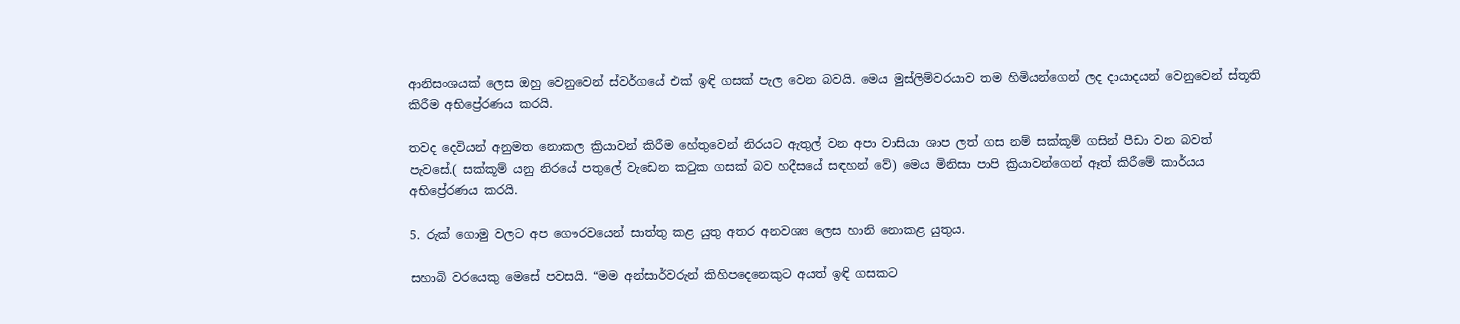ආනිසංශයක් ලෙස ඔහු වෙනුවෙන් ස්වර්ගයේ එක් ඉඳි ගසක් පැල වෙන බවයි. මෙය මුස්ලිම්වරයාව තම හිමියන්ගෙන් ලද දායාදයන් වෙනුවෙන් ස්තූති කිරීම අභිප්‍රේරණය කරයි.

තවද දෙවියන් අනුමත නොකල ක්‍රියාවන් කිරීම හේතුවෙන් නිරයට ඇතුල් වන අපා වාසියා ශාප ලත් ගස නම් සක්කූම් ගසින් පීඩා වන බවත් පැවසේ.( සක්කූම් යනු නිරයේ පතුලේ වැඩෙන කටුක ගසක් බව හදීසයේ සඳහන් වේ) මෙය මිනිසා පාපි ක්‍රියාවන්ගෙන් ඈත් කිරීමේ කාර්යය අභිප්‍රේරණය කරයි.

5. රුක් ගොමු වලට අප ගෞරවයෙන් සාත්තු කළ යුතු අතර අනවශ්‍ය ලෙස හානි නොකළ යුතුය.

සහාබි වරයෙකු මෙසේ පවසයි. “මම අන්සාර්වරුන් කිහිපදෙනෙකුට අයත් ඉඳි ගසකට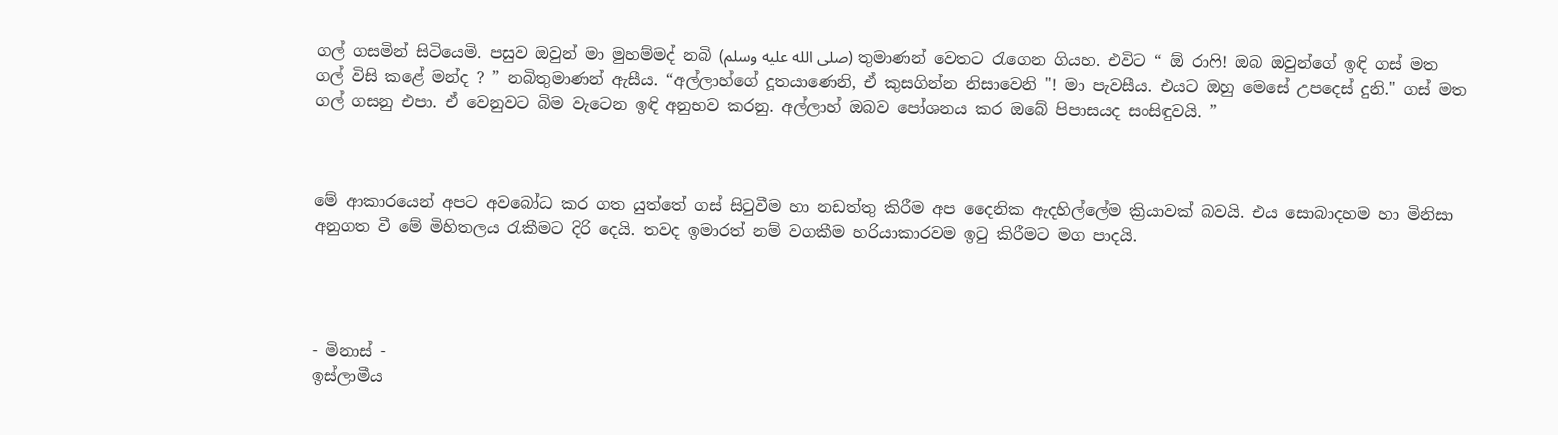ගල් ගසමින් සිටියෙමි. පසුව ඔවුන් මා මුහම්මද් නබි (صلى الله عليه وسلم) තුමාණන් වෙතට රැගෙන ගියහ. එවිට “ ඕ රාෆි! ඔබ ඔවුන්ගේ ඉඳි ගස් මත ගල් විසි කළේ මන්ද ? ” නබිතුමාණන් ඇසීය. “අල්ලාහ්ගේ දූතයාණෙනි, ඒ කුසගින්න නිසාවෙනි "! මා පැවසීය. එයට ඔහු මෙසේ උපදෙස් දුනි." ගස් මත ගල් ගසනු එපා. ඒ වෙනුවට බිම වැටෙන ඉඳි අනුභව කරනු. අල්ලාහ් ඔබව පෝශනය කර ඔබේ පිපාසයද සංසිඳුවයි. ”



මේ ආකාරයෙන් අපට අවබෝධ කර ගත යුත්තේ ගස් සිටුවීම හා නඩත්තු කිරීම අප දෛනික ඇදහිල්ලේම ක්‍රියාවක් බවයි. එය සොබාදහම හා මිනිසා අනුගත වී මේ මිහිතලය රැකීමට දිරි දෙයි. තවද ඉමාරත් නම් වගකීම හරියාකාරවම ඉටු කිරීමට මග පාදයි.




- මිනාස් -
ඉස්ලාමීය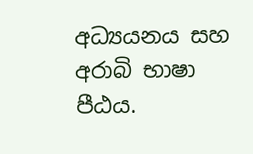අධ්‍යයනය සහ අරාබි භාෂා පීඨය.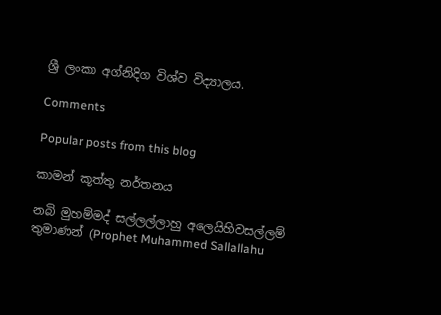ශ්‍රී ලංකා අග්නිදිග විශ්ව විද්‍යාලය.

Comments

Popular posts from this blog

කාමන් කූත්තු නර්තනය

නබි මුහම්මද් සල්ලල්ලාහු අලෙයිහිවසල්ලම් තුමාණන් (Prophet Muhammed Sallallahu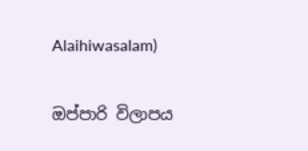Alaihiwasalam)

ඔප්පාරි විලාපය